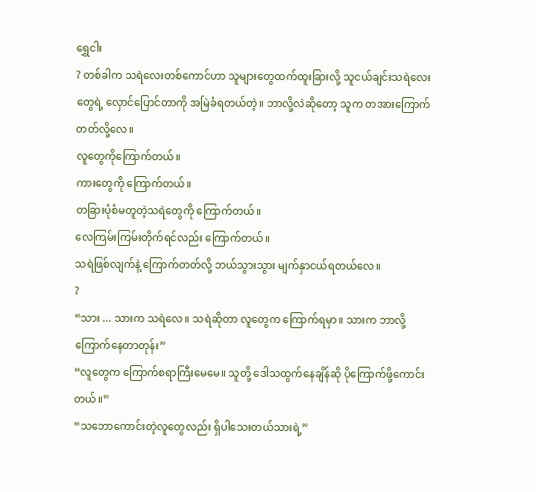ရွှေငါး
? တစ်ခါက သရဲလေးတစ်ကောင်ဟာ သူများတွေထက်ထူးခြားလို့ သူငယ်ချင်းသရဲလေးတွေရဲ့ လှောင်ပြောင်တာကို အမြဲခံရတယ်တဲ့။ ဘာလို့လဲဆိုတော့ သူက တအားကြောက်တတ်လို့လေ။
လူတွေကိုကြောက်တယ်။
ကားတွေကို ကြောက်တယ်။
တခြားပုံစံမတူတဲ့သရဲတွေကို ကြောက်တယ်။
လေကြမ်းကြမ်းတိုက်ရင်လည်း ကြောက်တယ်။
သရဲဖြစ်လျက်နဲ့ ကြောက်တတ်လို့ ဘယ်သွားသွား မျက်နှာငယ်ရတယ်လေ။
?
“သား ... သားက သရဲလေ။ သရဲဆိုတာ လူတွေက ကြောက်ရမှာ။ သားက ဘာလို့ ကြောက်နေတာတုန်း”
“လူတွေက ကြောက်စရာကြီးမေမေ။ သူတို့ ဒေါသထွက်နေချိန်ဆို ပိုကြောက်ဖို့ကောင်းတယ်။”
“သဘောကောင်းတဲ့လူတွေလည်း ရှိပါသေးတယ်သားရဲ့”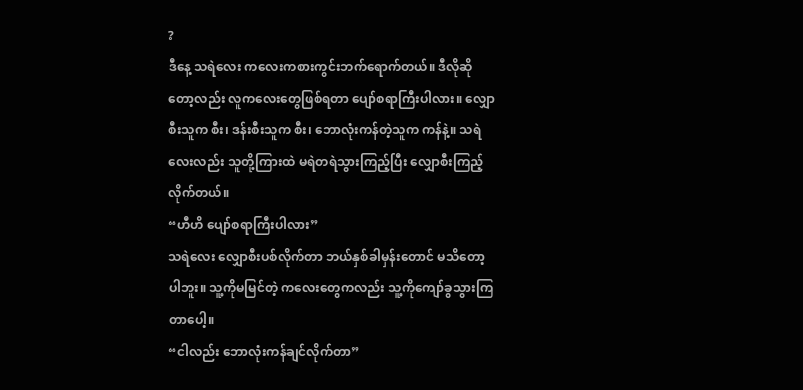?
ဒီနေ့ သရဲလေး ကလေးကစားကွင်းဘက်ရောက်တယ်။ ဒီလိုဆိုတော့လည်း လူကလေးတွေဖြစ်ရတာ ပျော်စရာကြီးပါလား။ လျှောစီးသူက စီး၊ ဒန်းစီးသူက စီး၊ ဘောလုံးကန်တဲ့သူက ကန်နဲ့။ သရဲလေးလည်း သူတို့ကြားထဲ မရဲတရဲသွားကြည့်ပြီး လျှောစီးကြည့်လိုက်တယ်။
“ဟီဟိ ပျော်စရာကြီးပါလား”
သရဲလေး လျှောစီးပစ်လိုက်တာ ဘယ်နှစ်ခါမှန်းတောင် မသိတော့ပါဘူး။ သူ့ကိုမမြင်တဲ့ ကလေးတွေကလည်း သူ့ကိုကျော်ခွသွားကြတာပေါ့။
“ငါလည်း ဘောလုံးကန်ချင်လိုက်တာ”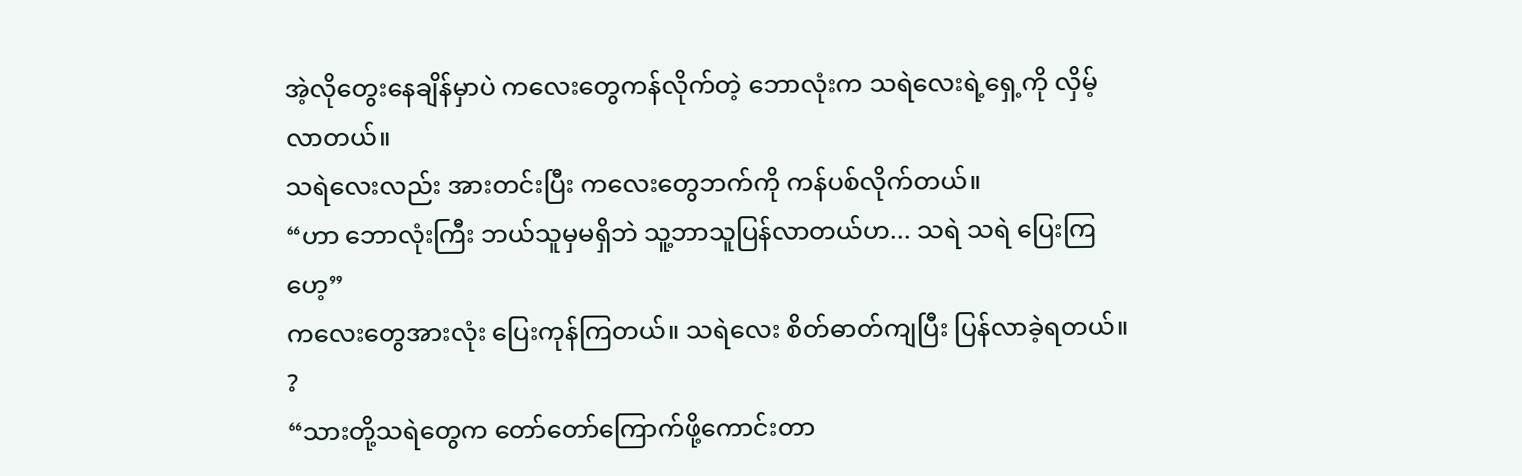အဲ့လိုတွေးနေချိန်မှာပဲ ကလေးတွေကန်လိုက်တဲ့ ဘောလုံးက သရဲလေးရဲ့ရှေ့ကို လှိမ့်လာတယ်။
သရဲလေးလည်း အားတင်းပြီး ကလေးတွေဘက်ကို ကန်ပစ်လိုက်တယ်။
“ဟာ ဘောလုံးကြီး ဘယ်သူမှမရှိဘဲ သူ့ဘာသူပြန်လာတယ်ဟ... သရဲ သရဲ ပြေးကြဟေ့”
ကလေးတွေအားလုံး ပြေးကုန်ကြတယ်။ သရဲလေး စိတ်ဓာတ်ကျပြီး ပြန်လာခဲ့ရတယ်။
?
“သားတို့သရဲတွေက တော်တော်ကြောက်ဖို့ကောင်းတာ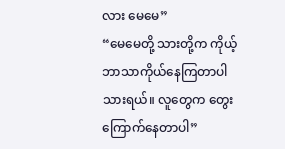လား မေမေ”
“မေမေတို့ သားတို့က ကိုယ့်ဘာသာကိုယ်နေကြတာပါ သားရယ်။ လူတွေက တွေးကြောက်နေတာပါ”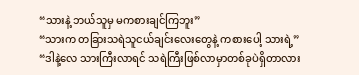“သားနဲ့ ဘယ်သူမှ မကစားချင်ကြဘူး”
“သားက တခြားသရဲသူငယ်ချင်းလေးတွေနဲ့ ကစားပေါ့ သားရဲ့”
“ဒါနဲ့လေ သားကြီးလာရင် သရဲကြီးဖြစ်လာမှာတစ်ခုပဲရှိတာလား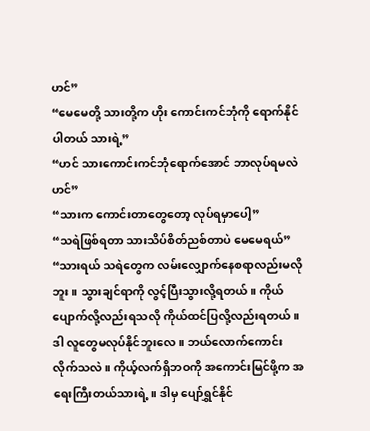ဟင်”
“မေမေတို့ သားတို့က ဟိုး ကောင်းကင်ဘုံကို ရောက်နိုင်ပါတယ် သားရဲ့”
“ဟင် သားကောင်းကင်ဘုံရောက်အောင် ဘာလုပ်ရမလဲဟင်”
“သားက ကောင်းတာတွေတော့ လုပ်ရမှာပေါ့”
“သရဲဖြစ်ရတာ သားသိပ်စိတ်ညစ်တာပဲ မေမေရယ်”
“သားရယ် သရဲတွေက လမ်းလျှောက်နေစရာလည်းမလိုဘူး။ သွားချင်ရာကို လွင့်ပြီးသွားလို့ရတယ်။ ကိုယ်ပျောက်လို့လည်းရသလို ကိုယ်ထင်ပြလို့လည်းရတယ်။ ဒါ လူတွေမလုပ်နိုင်ဘူးလေ။ ဘယ်လောက်ကောင်းလိုက်သလဲ။ ကိုယ့်လက်ရှိဘဝကို အကောင်းမြင်ဖို့က အရေးကြီးတယ်သားရဲ့။ ဒါမှ ပျော်ရွှင်နိုင်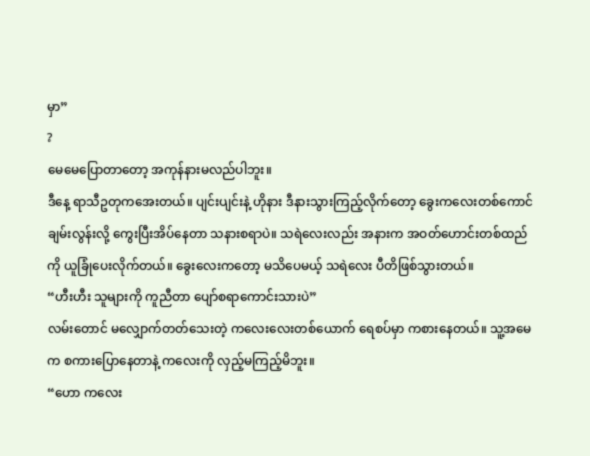မှာ”
?
မေမေပြောတာတော့ အကုန်နားမလည်ပါဘူး။
ဒီနေ့ ရာသီဥတုကအေးတယ်။ ပျင်းပျင်းနဲ့ ဟိုနား ဒီနားသွားကြည့်လိုက်တော့ ခွေးကလေးတစ်ကောင် ချမ်းလွန်းလို့ ကွေးပြီးအိပ်နေတာ သနားစရာပဲ။ သရဲလေးလည်း အနားက အဝတ်ဟောင်းတစ်ထည်ကို ယူခြုံပေးလိုက်တယ်။ ခွေးလေးကတော့ မသိပေမယ့် သရဲလေး ပီတိဖြစ်သွားတယ်။
“ဟီးဟီး သူများကို ကူညီတာ ပျော်စရာကောင်းသားပဲ”
လမ်းတောင် မလျှောက်တတ်သေးတဲ့ ကလေးလေးတစ်ယောက် ရေစပ်မှာ ကစားနေတယ်။ သူ့အမေက စကားပြောနေတာနဲ့ ကလေးကို လှည့်မကြည့်မိဘူး။
“ဟော ကလေး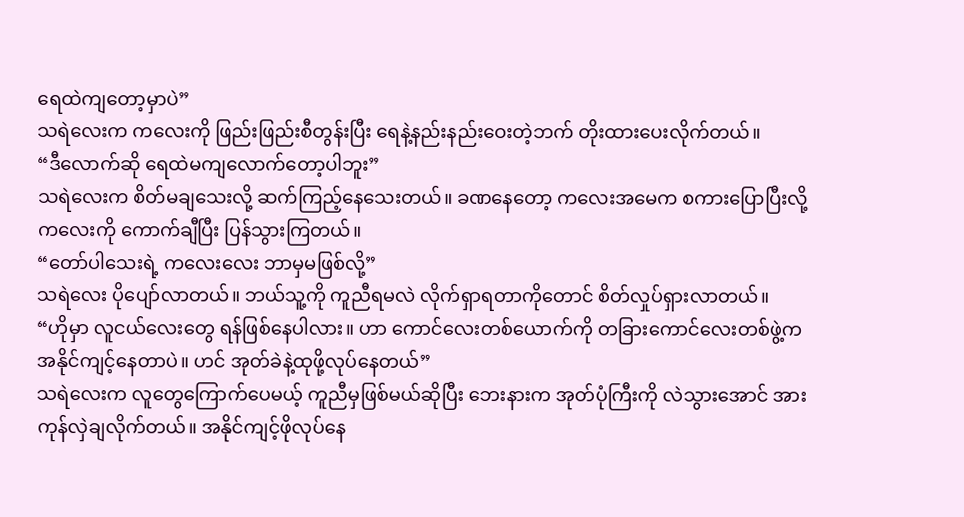ရေထဲကျတော့မှာပဲ”
သရဲလေးက ကလေးကို ဖြည်းဖြည်းစီတွန်းပြီး ရေနဲ့နည်းနည်းဝေးတဲ့ဘက် တိုးထားပေးလိုက်တယ်။
“ဒီလောက်ဆို ရေထဲမကျလောက်တော့ပါဘူး”
သရဲလေးက စိတ်မချသေးလို့ ဆက်ကြည့်နေသေးတယ်။ ခဏနေတော့ ကလေးအမေက စကားပြောပြီးလို့ ကလေးကို ကောက်ချီပြီး ပြန်သွားကြတယ်။
“တော်ပါသေးရဲ့ ကလေးလေး ဘာမှမဖြစ်လို့”
သရဲလေး ပိုပျော်လာတယ်။ ဘယ်သူ့ကို ကူညီရမလဲ လိုက်ရှာရတာကိုတောင် စိတ်လှုပ်ရှားလာတယ်။
“ဟိုမှာ လူငယ်လေးတွေ ရန်ဖြစ်နေပါလား။ ဟာ ကောင်လေးတစ်ယောက်ကို တခြားကောင်လေးတစ်ဖွဲ့က အနိုင်ကျင့်နေတာပဲ။ ဟင် အုတ်ခဲနဲ့ထုဖို့လုပ်နေတယ်”
သရဲလေးက လူတွေကြောက်ပေမယ့် ကူညီမှဖြစ်မယ်ဆိုပြီး ဘေးနားက အုတ်ပုံကြီးကို လဲသွားအောင် အားကုန်လှဲချလိုက်တယ်။ အနိုင်ကျင့်ဖိုလုပ်နေ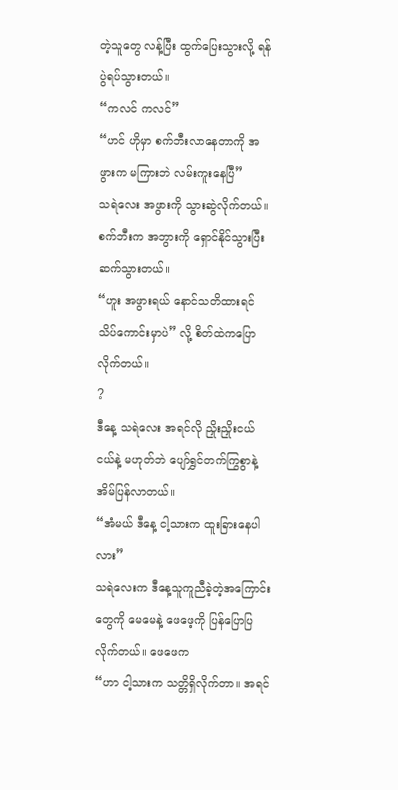တဲ့သူတွေ လန့်ပြီး ထွက်ပြေးသွားလို့ ရန်ပွဲရပ်သွားတယ်။
“ကလင် ကလင်”
“ဟင် ဟိုမှာ စက်ဘီးလာနေတာကို အဖွားက မကြားဘဲ လမ်းကူးနေပြီ”
သရဲလေး အဖွားကို သွားဆွဲလိုက်တယ်။ စက်ဘီးက အဘွားကို ရှောင်နိုင်သွားပြီး ဆက်သွားတယ်။
“ဟူး အဖွားရယ် နောင်သတိထားရင် သိပ်ကောင်းမှာပဲ” လို့ စိတ်ထဲကပြောလိုက်တယ်။
?
ဒီနေ့ သရဲလေး အရင်လို ညှိုးညှိုးငယ်ငယ်နဲ့ မဟုတ်ဘဲ ပျော်ရွှင်တက်ကြွစွာနဲ့ အိမ်ပြန်လာတယ်။
“အံမယ် ဒီနေ့ ငါ့သားက ထူးခြားနေပါလား”
သရဲလေးက ဒီနေ့သူကူညီခဲ့တဲ့အကြောင်းတွေကို မေမေနဲ့ ဖေဖေ့ကို ပြန်ပြောပြလိုက်တယ်။ ဖေဖေက
“ဟာ ငါ့သားက သတ္တိရှိလိုက်တာ။ အရင်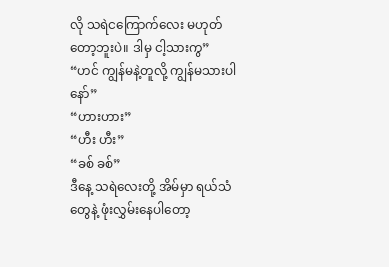လို သရဲငကြောက်လေး မဟုတ်တော့ဘူးပဲ။ ဒါမှ ငါ့သားကွ”
“ဟင် ကျွန်မနဲ့တူလို့ ကျွန်မသားပါနော်”
“ဟားဟား”
“ဟီး ဟီး”
“ခစ် ခစ်”
ဒီနေ့ သရဲလေးတို့ အိမ်မှာ ရယ်သံတွေနဲ့ ဖုံးလွှမ်းနေပါတော့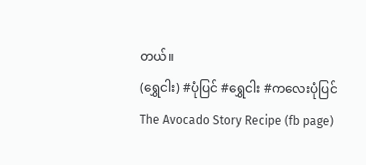တယ်။
(ရွှေငါး) #ပုံပြင် #ရွှေငါး #ကလေးပုံပြင်
The Avocado Story Recipe (fb page)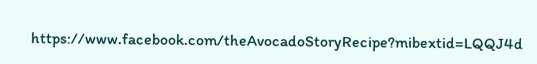https://www.facebook.com/theAvocadoStoryRecipe?mibextid=LQQJ4d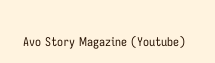Avo Story Magazine (Youtube)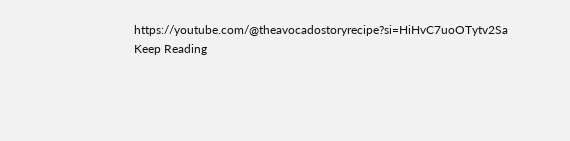https://youtube.com/@theavocadostoryrecipe?si=HiHvC7uoOTytv2Sa
Keep Reading